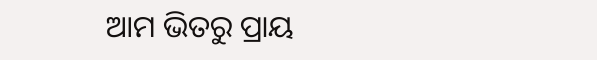ଆମ ଭିତରୁ ପ୍ରାୟ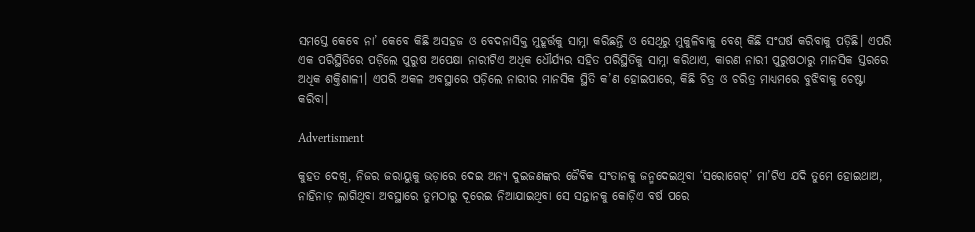ସମସ୍ତେ କେବେ ନା’ କେବେ କିଛି ଅସହଜ ଓ ବେଦନାସିକ୍ତ ମୁହୂର୍ତ୍ତକୁ ସାମ୍ନା କରିଛନ୍ତି ଓ ସେଥିରୁ ମୁକୁଳିବାକୁ ବେଶ୍‌ କିଛି ସଂଘର୍ଷ କରିବାକୁ ପଡ଼ିଛି। ଏପରି ଏକ ପରିସ୍ଥିତିରେ ପଡ଼ିଲେ ପୁରୁଷ ଅପେକ୍ଷା ନାରୀଟିଏ ଅଧିକ ଧୌର୍ଯ୍ୟର ସହିତ ପରିସ୍ଥିତିକୁ ସାମ୍ନା କରିଥାଏ, କାରଣ ନାରୀ ପୁରୁଷଠାରୁ ମାନସିକ ସ୍ତରରେ ଅଧିକ ଶକ୍ତିଶାଳୀ। ଏପରି ଅକଳ ଅବସ୍ଥାରେ ପଡ଼ିଲେ ନାରୀର ମାନସିକ ସ୍ଥିତି କ’ଣ ହୋଇପାରେ, କିଛି ଚିତ୍ର ଓ ଚରିତ୍ର ମାଧ୍ୟମରେ ବୁଝିବାକୁ ଚେଷ୍ଟା କରିବା।

Advertisment

କୁହତ ଦେଖି, ନିଜର ଜରାୟୁକୁ ଭଡ଼ାରେ ଦେଇ ଅନ୍ୟ ଦୁଇଜଣଙ୍କର ଜୈବିକ ସଂତାନକୁ ଜନ୍ମଦେଇଥିବା ‘ସରୋଗେଟ୍’ ମା’ଟିଏ ଯଦି ତୁମେ ହୋଇଥାଅ, ନାହିନାଡ଼ ଲାଗିଥିବା ଅବସ୍ଥାରେ ତୁମଠାରୁ ଦୂରେଇ ନିଆଯାଇଥିବା ସେ ସନ୍ତାନକୁ କୋଡ଼ିଏ ବର୍ଷ ପରେ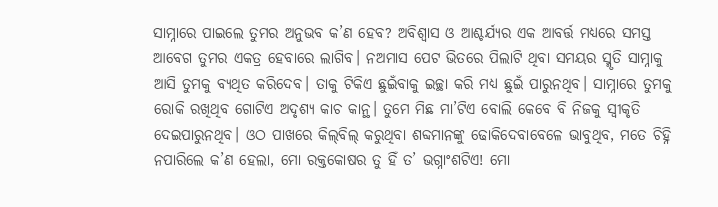ସାମ୍ନାରେ ପାଇଲେ ତୁମର ଅନୁଭବ କ’ଣ ହେବ? ଅବିଶ୍ବାସ ଓ ଆଶ୍ଚର୍ଯ୍ୟର ଏକ ଆବର୍ତ୍ତ ମଧ୍ୟରେ ସମସ୍ତ ଆବେଗ ତୁମର ଏକତ୍ର ହେବାରେ ଲାଗିବ। ନଅମାସ ପେଟ ଭିତରେ ପିଲାଟି ଥିବା ସମୟର ସ୍ମୃତି ସାମ୍ନାକୁ ଆସି ତୁମକୁ ବ୍ୟଥିତ କରିଦେବ। ତାକୁ ଟିକିଏ ଛୁଇଁବାକୁ ଇଚ୍ଛା କରି ମଧ୍ୟ ଛୁଇଁ ପାରୁନଥିବ। ସାମ୍ନାରେ ତୁମକୁ ରୋକି ରଖିଥିବ ଗୋଟିଏ ଅଦୃଶ୍ୟ କାଚ କାନ୍ଥ। ତୁମେ ମିଛ ମା’ଟିଏ ବୋଲି କେବେ ବି ନିଜକୁ ସ୍ବୀକୃତି ଦେଇପାରୁନଥିବ। ଓଠ ପାଖରେ କିଲ୍‌ବିଲ୍ କରୁଥିବା ଶବ୍ଦମାନଙ୍କୁ ଢୋକିଦେବାବେଳେ ଭାବୁଥିବ, ମତେ ଚିହ୍ନି ନପାରିଲେ କ’ଣ ହେଲା, ମୋ ରକ୍ତକୋଷର ତୁ ହିଁ ତ’ ଭଗ୍ନାଂଶଟିଏ! ମୋ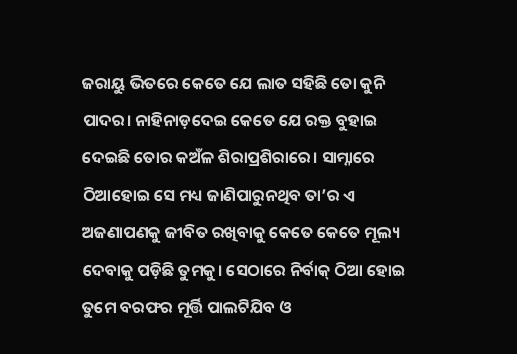ଜରାୟୁ ଭିତରେ କେତେ ଯେ ଲାତ ସହିଛି ତୋ କୁନି ପାଦର। ନାହିନାଡ଼ଦେଇ କେତେ ଯେ ରକ୍ତ ବୁହାଇ ଦେଇଛି ତୋର କଅଁଳ ଶିରାପ୍ରଶିରାରେ। ସାମ୍ନାରେ ଠିଆହୋଇ ସେ ମଧ୍ୟ ଜାଣିପାରୁନଥିବ ତା’ର ଏ ଅଜଣାପଣକୁ ଜୀବିତ ରଖିବାକୁ କେତେ କେତେ ମୂଲ୍ୟ ଦେବାକୁ ପଡ଼ିଛି ତୁମକୁ। ସେଠାରେ ନିର୍ବାକ୍ ଠିଆ ହୋଇ ତୁମେ ବରଫର ମୂର୍ତ୍ତି ପାଲଟିଯିବ ଓ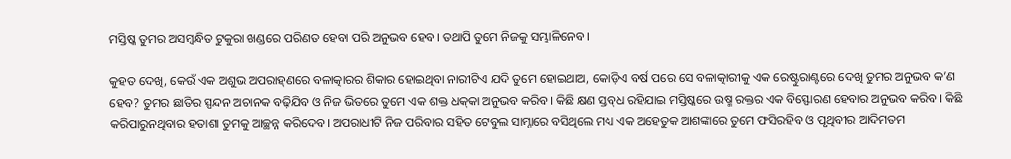ମସ୍ତିଷ୍କ ତୁମର ଅସମ୍ବନ୍ଧିତ ଟୁକୁରା ଖଣ୍ଡରେ ପରିଣତ ହେବା ପରି ଅନୁଭବ ହେବ। ତଥାପି ତୁମେ ନିଜକୁ ସମ୍ଭାଳିନେବ।

କୁହତ ଦେଖି, କେଉଁ ଏକ ଅଶୁଭ ଅପରାହ୍‌ଣରେ ବଳାତ୍କାରର ଶିକାର ହୋଇଥିବା ନାରୀଟିଏ ଯଦି ତୁମେ ହୋଇଥାଅ, କୋଡ଼ିଏ ବର୍ଷ ପରେ ସେ ବଳାତ୍କାରୀକୁ ଏକ ରେଷ୍ଟୁରାଣ୍ଟରେ ଦେଖି ତୁମର ଅନୁଭବ କ’ଣ ହେବ? ତୁମର ଛାତିର ସ୍ପନ୍ଦନ ଅଚାନକ ବଢ଼ିଯିବ ଓ ନିଜ ଭିତରେ ତୁମେ ଏକ ଶକ୍ତ ଧକ୍‌କା ଅନୁଭବ କରିବ। କିଛି କ୍ଷଣ ସ୍ତବ୍‌ଧ ରହିଯାଇ ମସ୍ତିଷ୍କରେ ଉଷ୍ମ ରକ୍ତର ଏକ ବିସ୍ଫୋରଣ ହେବାର ଅନୁଭବ କରିବ। କିଛି କରିପାରୁନଥିବାର ହତାଶା ତୁମକୁ ଆଚ୍ଛନ୍ନ କରିଦେବ। ଅପରାଧୀଟି ନିଜ ପରିବାର ସହିତ ଟେବୁଲ ସାମ୍ନାରେ ବସିଥିଲେ ମଧ୍ୟ ଏକ ଅହେତୁକ ଆଶଙ୍କାରେ ତୁମେ ଫସିରହିବ ଓ ପୃଥିବୀର ଆଦିମତମ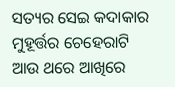ସତ୍ୟର ସେଇ କଦାକାର ମୁହୂର୍ତ୍ତର ଚେହେରାଟି ଆଉ ଥରେ ଆଖିରେ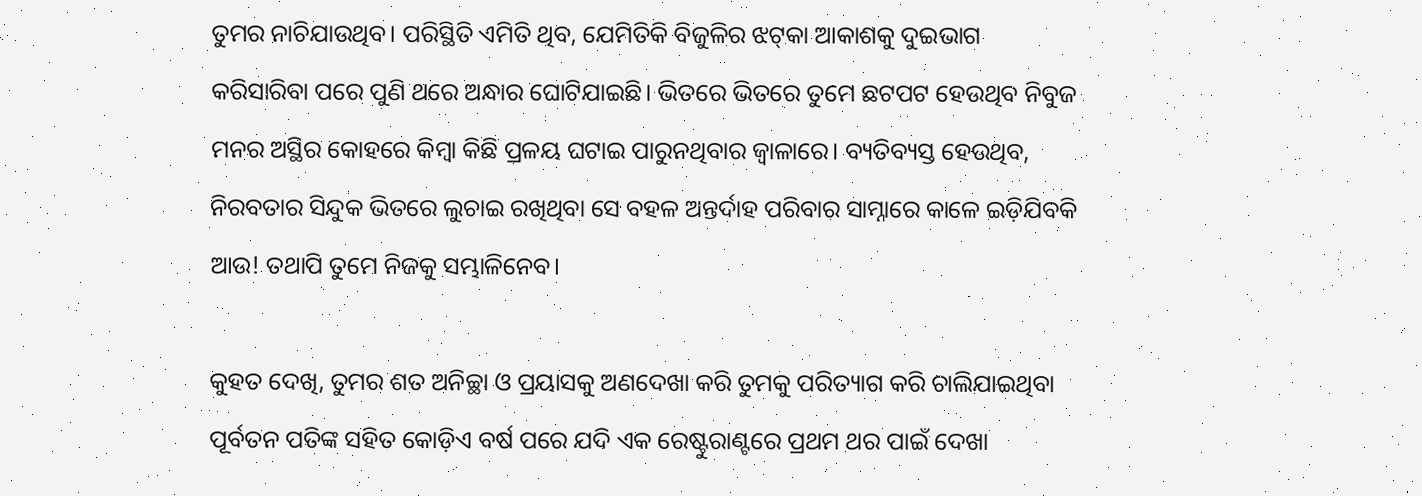ତୁମର ନାଚିଯାଉଥିବ। ପରିସ୍ଥିତି ଏମିତି ଥିବ, ଯେମିତିକି ବିଜୁଳିର ଝଟ୍‌କା ଆକାଶକୁ ଦୁଇଭାଗ କରିସାରିବା ପରେ ପୁଣି ଥରେ ଅନ୍ଧାର ଘୋଟିଯାଇଛି। ଭିତରେ ଭିତରେ ତୁମେ ଛଟପଟ ହେଉଥିବ ନିବୁଜ ମନର ଅସ୍ଥିର କୋହରେ କିମ୍ବା କିଛି ପ୍ରଳୟ ଘଟାଇ ପାରୁନଥିବାର ଜ୍ବାଳାରେ। ବ୍ୟତିବ୍ୟସ୍ତ ହେଉଥିବ, ନିରବତାର ସିନ୍ଦୁକ ଭିତରେ ଲୁଚାଇ ରଖିଥିବା ସେ ବହଳ ଅନ୍ତର୍ଦାହ ପରିବାର ସାମ୍ନାରେ କାଳେ ଇଡ଼ିଯିବକି ଆଉ! ତଥାପି ତୁମେ ନିଜକୁ ସମ୍ଭାଳିନେବ।

କୁହତ ଦେଖି, ତୁମର ଶତ ଅନିଚ୍ଛା ଓ ପ୍ରୟାସକୁ ଅଣଦେଖା କରି ତୁମକୁ ପରିତ୍ୟାଗ କରି ଚାଲିଯାଇଥିବା ପୂର୍ବତନ ପତିଙ୍କ ସହିତ କୋଡ଼ିଏ ବର୍ଷ ପରେ ଯଦି ଏକ ରେଷ୍ଟୁରାଣ୍ଟରେ ପ୍ରଥମ ଥର ପାଇଁ ଦେଖା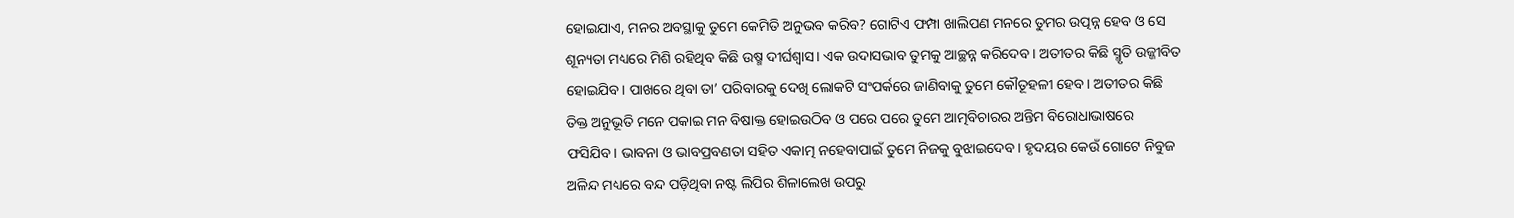ହୋଇଯାଏ, ମନର ଅବସ୍ଥାକୁ ତୁମେ କେମିତି ଅନୁଭବ କରିବ? ଗୋଟିଏ ଫମ୍ପା ଖାଲିପଣ ମନରେ ତୁମର ଉତ୍ପନ୍ନ ହେବ ଓ ସେ ଶୂନ୍ୟତା ମଧ୍ୟରେ ମିଶି ରହିଥିବ କିଛି ଉଷ୍ମ ଦୀର୍ଘଶ୍ବାସ। ଏକ ଉଦାସଭାବ ତୁମକୁ ଆଚ୍ଛନ୍ନ କରିଦେବ। ଅତୀତର କିଛି ସ୍ମୃତି ଉଜ୍ଜୀବିତ ହୋଇଯିବ। ପାଖରେ ଥିବା ତା’ ପରିବାରକୁ ଦେଖି ଲୋକଟି ସଂପର୍କରେ ଜାଣିବାକୁ ତୁମେ କୌତୂହଳୀ ହେବ। ଅତୀତର କିଛି ତିକ୍ତ ଅନୁଭୂତି ମନେ ପକାଇ ମନ ବିଷାକ୍ତ ହୋଇଉଠିବ ଓ ପରେ ପରେ ତୁମେ ଆତ୍ମବିଚାରର ଅନ୍ତିମ ବିରୋଧାଭାଷରେ ଫସିଯିବ। ଭାବନା ଓ ଭାବପ୍ରବଣତା ସହିତ ଏକାତ୍ମ ନହେବାପାଇଁ ତୁମେ ନିଜକୁ ବୁଝାଇଦେବ। ହୃଦୟର କେଉଁ ଗୋଟେ ନିବୁଜ ଅଳିନ୍ଦ ମଧ୍ୟରେ ବନ୍ଦ ପଡ଼ିଥିବା ନଷ୍ଟ ଲିପିର ଶିଳାଲେଖ ଉପରୁ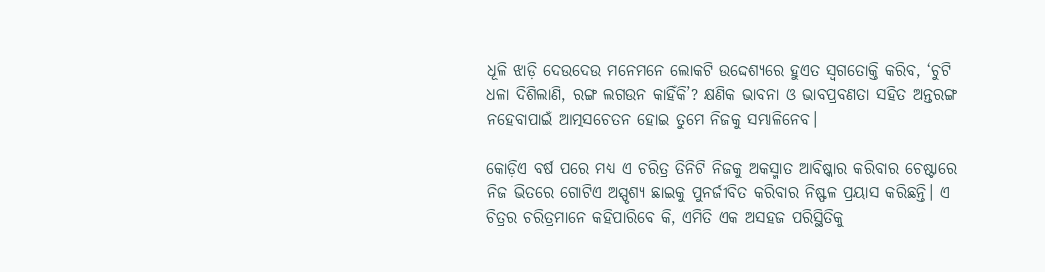ଧୂଳି ଝାଡ଼ି ଦେଉଦେଉ ମନେମନେ ଲୋକଟି ଉଦ୍ଦେଶ୍ୟରେ ହୁଏତ ସ୍ବଗତୋକ୍ତି କରିବ, ‘ଚୁଟି ଧଳା ଦିଶିଲାଣି, ରଙ୍ଗ ଲଗଉନ କାହିଁକି’? କ୍ଷଣିକ ଭାବନା ଓ ଭାବପ୍ରବଣତା ସହିତ ଅନ୍ତରଙ୍ଗ ନହେବାପାଇଁ ଆତ୍ମସଚେତନ ହୋଇ ତୁମେ ନିଜକୁ ସମ୍ଭାଳିନେବ।

କୋଡ଼ିଏ ବର୍ଷ ପରେ ମଧ୍ୟ ଏ ଚରିତ୍ର ତିନିଟି ନିଜକୁ ଅକସ୍ମାତ ଆବିଷ୍କାର କରିବାର ଚେଷ୍ଟାରେ ନିଜ ଭିତରେ ଗୋଟିଏ ଅସ୍ପୃଶ୍ୟ ଛାଇକୁ ପୁନର୍ଜୀବିତ କରିବାର ନିଷ୍ଫଳ ପ୍ରୟାସ କରିଛନ୍ତି। ଏ ଚିତ୍ରର ଚରିତ୍ରମାନେ କହିପାରିବେ କି, ଏମିତି ଏକ ଅସହଜ ପରିସ୍ଥିତିକୁ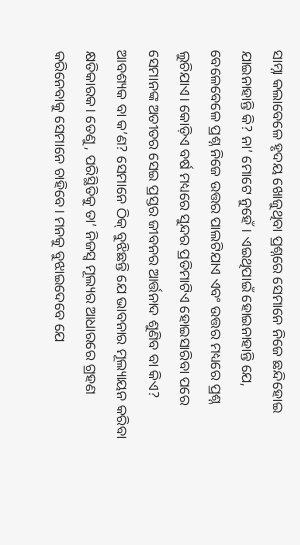ସାମ୍ନା କଲାବେଳେ ହୃଦୟ ଖୋଜୁଥିବା ପ୍ରଶ୍ନରେ ସେମାନେ ନିଜେ ଛନ୍ଦିହୋଇ ଯାଇନାହାନ୍ତି କି? ନା’ ମୋଟେ ନୁହେଁ। ଏଇଥିପାଇଁ ହୋଇନାହାନ୍ତି ଯେ, ବେଳେବେଳେ ପ୍ରଶ୍ନ ନିଜେ ଉତ୍ତର ପାଲଟିଯାଏ ଏବଂ ଉତ୍ତର ମଧ୍ୟରେ ପ୍ରଶ୍ନ ଲୁଚିଯାଏ। କୋଡ଼ିଏ ବର୍ଷ ମଧ୍ୟରେ ସୁନ୍ଦର ପ୍ରତିମାଟିଏ ହୋଇସାରିବା ପରେ ସେମାନଙ୍କ ଅତୀତର ସେଇ ପ୍ରସ୍ତର ଜୀବନର ଆର୍ତ୍ତନାଦ ଶୁଣିବ ବା କିଏ? ଆବଶ୍ୟକ ବା କ’ଣ? ସେମାନେ ଠିକ୍ ବୁଝିଛନ୍ତି ଯେ ଭାବନାର ମୂଲ୍ୟାୟନ କରିବା କ୍ଷତିକାରକ। ତେଣୁ, ପରିସ୍ଥିତିକୁ ତା’ ନିଜସ୍ବ ମୂଲ୍ୟର ଆଧାରରେ ଗ୍ରହଣ କରିନେବାକୁ ସେମାନେ ଚାହିବେ। ମନକୁ ବୁଝାଇଦେବେ ଯେ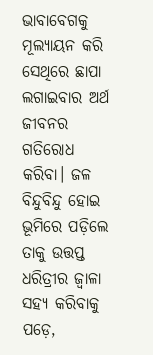ଭାବାବେଗକୁ ମୂଲ୍ୟାୟନ କରି ସେଥିରେ ଛାପା ଲଗାଇବାର ଅର୍ଥ ଜୀବନର ଗତିରୋଧ କରିବା। ଜଳ ବିନ୍ଦୁବିନ୍ଦୁ ହୋଇ ଭୂମିରେ ପଡ଼ିଲେ ତାକୁ ଉତ୍ତପ୍ତ ଧରିତ୍ରୀର ଜ୍ବାଳା ସହ୍ୟ କରିବାକୁ ପଡ଼େ,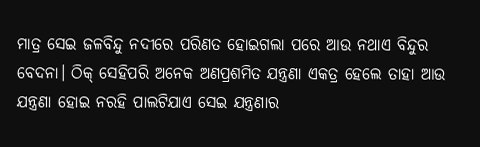ମାତ୍ର ସେଇ ଜଳବିନ୍ଦୁ ନଦୀରେ ପରିଣତ ହୋଇଗଲା ପରେ ଆଉ ନଥାଏ ବିନ୍ଦୁର ବେଦନା। ଠିକ୍ ସେହିପରି ଅନେକ ଅଣପ୍ରଶମିତ ଯନ୍ତ୍ରଣା ଏକତ୍ର ହେଲେ ତାହା ଆଉ ଯନ୍ତ୍ରଣା ହୋଇ ନରହି ପାଲଟିଯାଏ ସେଇ ଯନ୍ତ୍ରଣାର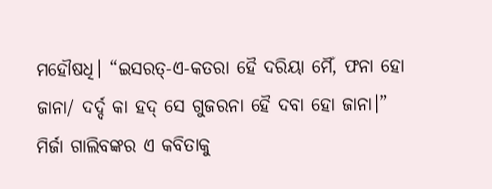ମହୌଷଧି। “ଇସରତ୍-ଏ-କତରା ହୈ ଦରିୟା ମୈଁ, ଫନା ହୋ ଜାନା/ ଦର୍ଦ୍ଦ କା ହଦ୍ ସେ ଗୁଜରନା ହୈ ଦବା ହୋ ଜାନା।” ମିର୍ଜା ଗାଲିବଙ୍କର ଏ କବିତାକୁ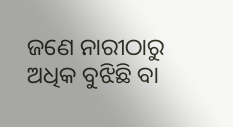ଜଣେ ନାରୀଠାରୁ ଅଧିକ ବୁଝିଛି ବା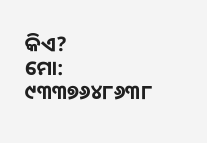କିଏ?
ମୋ: ୯୩୩୭୬୪୮୬୩୮